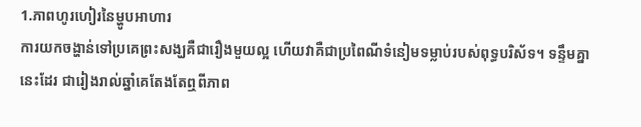1.ភាពហូរហៀរនៃម្ហូបអាហារ
ការយកចង្ហាន់ទៅប្រគេព្រះសង្ឃគឺជារឿងមួយល្អ ហើយវាគឺជាប្រពៃណីទំនៀមទម្លាប់របស់ពុទ្ធបរិស័ទ។ ទន្ទឹមគ្នានេះដែរ ជារៀងរាល់ឆ្នាំគេតែងតែឮពីភាព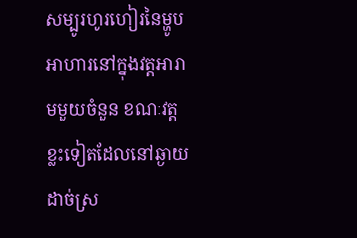សម្បូរហូរហៀរនៃម្ហូបអាហារនៅក្នុងវត្តអារាមមួយចំនួន ខណៈវត្តខ្លះទៀតដែលនៅឆ្ងាយដាច់ស្រ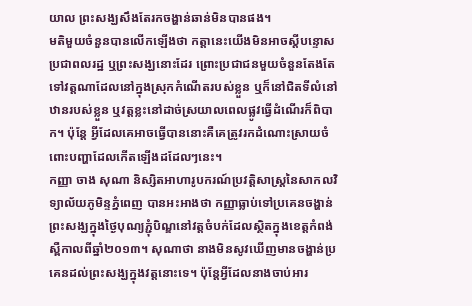យាល ព្រះសង្ឃសឹងតែរកចង្ហាន់ឆាន់មិនបានផង។
មតិមួយចំនួនបានលើកឡើងថា កត្តានេះយើងមិនអាចស្តីបន្ទោសប្រជាពលរដ្ឋ ឬព្រះសង្ឃនោះដែរ ព្រោះប្រជាជនមួយចំនួនតែងតែទៅវត្តណាដែលនៅក្នុងស្រុកកំណើតរបស់ខ្លួន ឬក៏នៅជិតទីលំនៅឋានរបស់ខ្លួន ឬវត្តខ្លះនៅដាច់ស្រយាលពេលផ្លូវធ្វើដំណើរក៏ពិបាក។ ប៉ុន្តែ អ្វីដែលគេអាចធ្វើបាននោះគឺគេត្រូវរកដំណោះស្រាយចំពោះបញ្ហាដែលកើតឡើងដដែលៗនេះ។
កញ្ញា ចាង សុណា និស្សិតអាហារូបករណ៍ប្រវត្តិសាស្ត្រនៃសាកលវិទ្យាល័យភូមិន្ទភ្នំពេញ បានអះអាងថា កញ្ញាធ្លាប់ទៅប្រគេនចង្ហាន់ព្រះសង្ឃក្នុងថ្ងៃបុណ្យភ្ជុំបិណ្ឌនៅវត្តចំបក់ដែលស្ថិតក្នុងខេត្តកំពង់ស្ពឺកាលពីឆ្នាំ២០១៣។ សុណាថា នាងមិនសូវឃើញមានចង្ហាន់ប្រគេនដល់ព្រះសង្ឃក្នុងវត្តនោះទេ។ ប៉ុន្តែអ្វីដែលនាងចាប់អារ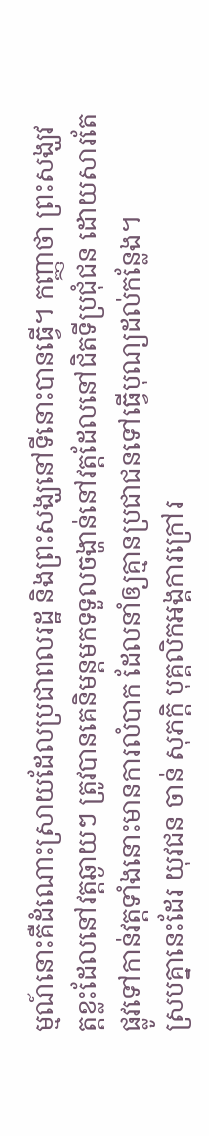ម្មណ៍នោះគឺដំណោះស្រាយដែលប្រជាពលរដ្ឋ និងព្រះសង្ឃនៅទីនោះបានធើ្វ។ កញ្ញាថា ព្រះសង្ឃវត្តខ្លះដែលនៅវត្តឆ្ងាយៗ ត្រូវបានគេនិមន្តមកទទួលចង្ហាន់នៅវត្តដែលនៅជិតទីប្រជុំជន ដោយសារតែផ្លូវទៅកាន់វត្តទាំងនោះមានការលំបាក ដែលនាំឲ្យគ្មានប្រជាជនទៅធ្វើបុណ្យដល់កន្លែង។
ស្របគ្នានេះដែរ យុវជន ចាន់ សុភក្តិ បុគ្គលិកអង្គការក្រៅរ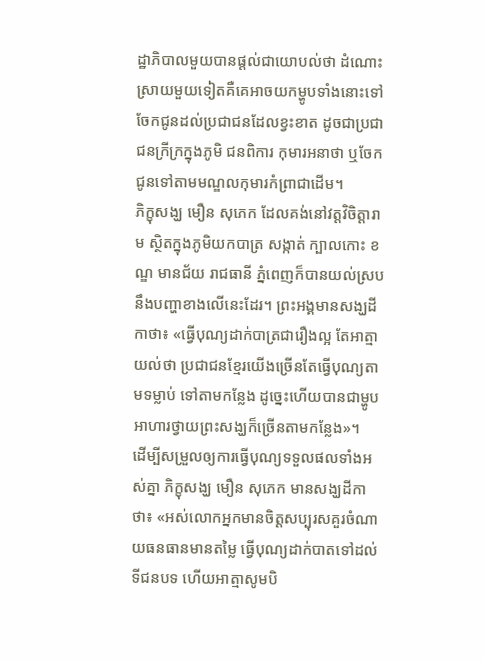ដ្ឋាភិបាលមួយបានផ្តល់ជាយោបល់ថា ដំណោះស្រាយមួយទៀតគឺគេអាចយកម្ហូបទាំងនោះទៅចែកជូនដល់ប្រជាជនដែលខ្វះខាត ដូចជាប្រជាជនក្រីក្រក្នុងភូមិ ជនពិការ កុមារអនាថា ឬចែកជូនទៅតាមមណ្ឌលកុមារកំព្រាជាដើម។
ភិក្ខុសង្ឃ មឿន សុភេក ដែលគង់នៅវត្តវិចិត្តារាម ស្ថិតក្នុងភូមិយកបាត្រ សង្កាត់ ក្បាលកោះ ខណ្ឌ មានជ័យ រាជធានី ភ្នំពេញក៏បានយល់ស្របនឹងបញ្ហាខាងលើនេះដែរ។ ព្រះអង្គមានសង្ឃដីកាថា៖ «ធ្វើបុណ្យដាក់បាត្រជារឿងល្អ តែអាត្មាយល់ថា ប្រជាជនខ្មែរយើងច្រើនតែធ្វើបុណ្យតាមទម្លាប់ ទៅតាមកន្លែង ដូច្នេះហើយបានជាម្ហូបអាហារថ្វាយព្រះសង្ឃក៏ច្រើនតាមកន្លែង»។
ដើម្បីសម្រួលឲ្យការធ្វើបុណ្យទទួលផលទាំងអស់គ្នា ភិក្ខុសង្ឃ មឿន សុភេក មានសង្ឃដីកាថា៖ «អស់លោកអ្នកមានចិត្តសប្បុរសគួរចំណាយធនធានមានតម្លៃ ធ្វើបុណ្យដាក់បាតទៅដល់ទីជនបទ ហើយអាត្មាសូមបិ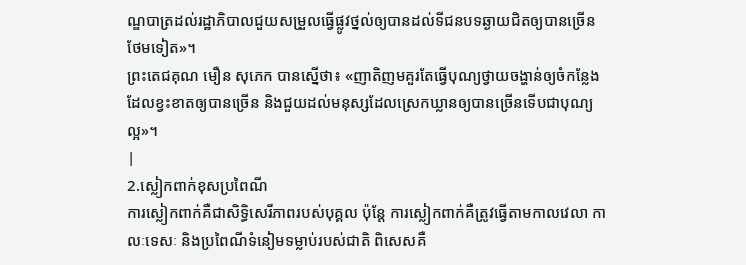ណ្ឌបាត្រដល់រដ្ឋាភិបាលជួយសម្រួលធ្វើផ្លូវថ្នល់ឲ្យបានដល់ទីជនបទឆ្ងាយជិតឲ្យបានច្រើនថែមទៀត»។
ព្រះតេជគុណ មឿន សុភេក បានស្នើថា៖ «ញាតិញមគួរតែធ្វើបុណ្យថ្វាយចង្ហាន់ឲ្យចំកន្លែងដែលខ្វះខាតឲ្យបានច្រើន និងជួយដល់មនុស្សដែលស្រេកឃ្លានឲ្យបានច្រើនទើបជាបុណ្យល្អ»។
|
2.ស្លៀកពាក់ខុសប្រពៃណី
ការស្លៀកពាក់គឺជាសិទ្ធិសេរីភាពរបស់បុគ្គល ប៉ុន្តែ ការស្លៀកពាក់គឺត្រូវធ្វើតាមកាលវេលា កាលៈទេសៈ និងប្រពៃណីទំនៀមទម្លាប់របស់ជាតិ ពិសេសគឺ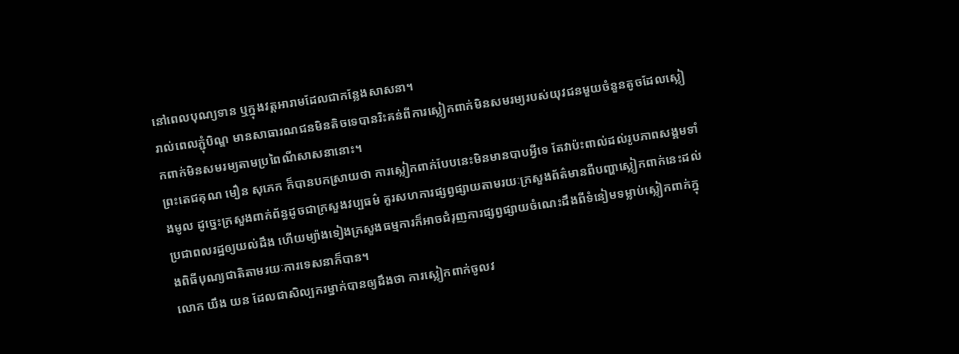នៅពេលបុណ្យទាន ឬក្នុងវត្តអារាមដែលជាកន្លែងសាសនា។
រាល់ពេលភ្ជុំបិណ្ឌ មានសាធារណជនមិនតិចទេបានរិះគន់ពីការស្លៀកពាក់មិនសមរម្យរបស់យុវជនមួយចំនួនតូចដែលស្លៀកពាក់មិនសមរម្យតាមប្រពៃណីសាសនានោះ។
ព្រះតេជគុណ មឿន សុភេក ក៏បានបកស្រាយថា ការស្លៀកពាក់បែបនេះមិនមានបាបអ្វីទេ តែវាប៉ះពាល់ដល់រូបភាពសង្គមទាំងមូល ដូច្នេះក្រសួងពាក់ព័ន្ធដូចជាក្រសួងវប្បធម៌ គួរសហការផ្សព្វផ្សាយតាមរយៈក្រសួងព័ត៌មានពីបញ្ហាស្លៀកពាក់នេះដល់ប្រជាពលរដ្ឋឲ្យយល់ដឹង ហើយម្យ៉ាងទៀងក្រសួងធម្មការក៏អាចជំរុញការផ្សព្វផ្សាយចំណេះដឹងពីទំនៀមទម្លាប់ស្លៀកពាក់ក្នុងពិធីបុណ្យជាតិតាមរយៈការទេសនាក៏បាន។
លោក យឹង យន ដែលជាសិល្បករម្នាក់បានឲ្យដឹងថា ការស្លៀកពាក់ចូលវ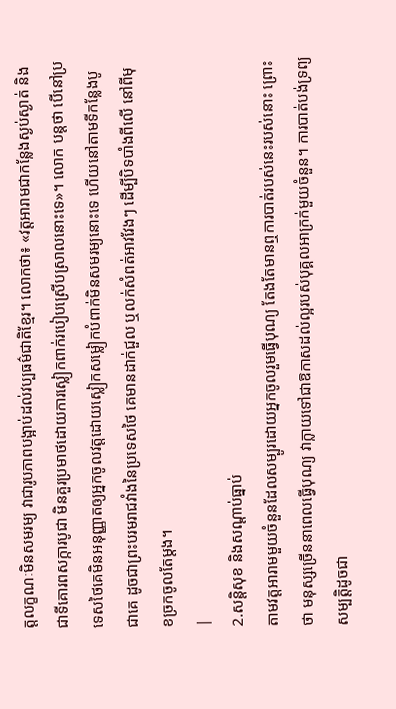ត្តលក្ខណៈមិនសមរម្យ វាជារូបភាពបង្អាប់ដល់វប្បធម៌ជាតិខ្មែរ។ លោកថា៖ «វត្តអារាមជាកន្លែងស្ងប់ស្ងាត់ និងជាទីគោរពសក្ការបូជា មិនគួរប្រមាថដោយការស្លៀកពាក់របៀបស្រើបស្រាលនោះទេ»។ លោក បន្តថា បើនៅប្រទេសថៃគេមិនអនុញ្ញាតឲ្យអ្នកចូលវត្តដោយស្លៀកសម្លៀកបំពាក់មិនសមរម្យនោះទេ ហើយនៅតាមទីកន្លែងបូជាគេ ដូចជាព្រះបរមរាជវាំងនៃប្រទេសថៃ គេមានដាក់ជួល ឬលក់សំពត់អាវវែងៗ ដើម្បីបិទបាំងពីលើ នៅពីមុខច្រកចូលតែម្តង។
|
2.សន្តិសុខ និងសណ្តាប់ធ្នាប់
តាមវត្តអារាមមួយចំនួនដែលសម្បូរដោយអ្នកចូលរួមធ្វើបុណ្យ តែងតែមានឮការបាត់របស់នេះរបស់នោះ ព្រោះថា មនុស្សច្រើននាពេលធ្វើបុណ្យ វាក្លាយទៅជាឱកាសដល់ល្អរបស់បុគ្គលអាក្រក់មួយចំនួន។ ការបាត់បង់ទ្រព្យសម្បត្តិដូចជា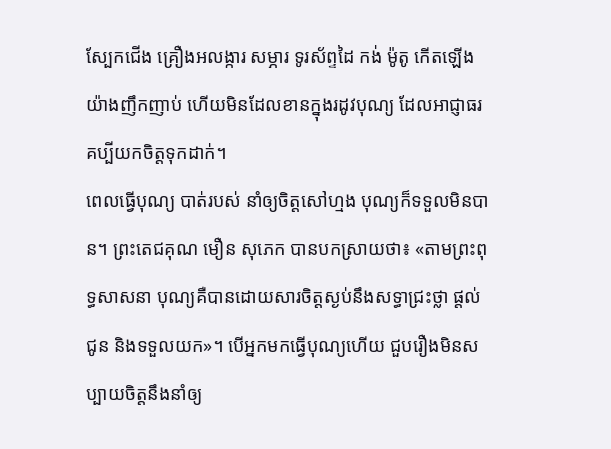ស្បែកជើង គ្រឿងអលង្ការ សម្ភារ ទូរស័ព្ទដៃ កង់ ម៉ូតូ កើតឡើងយ៉ាងញឹកញាប់ ហើយមិនដែលខានក្នុងរដូវបុណ្យ ដែលអាជ្ញាធរគប្បីយកចិត្តទុកដាក់។
ពេលធ្វើបុណ្យ បាត់របស់ នាំឲ្យចិត្តសៅហ្មង បុណ្យក៏ទទួលមិនបាន។ ព្រះតេជគុណ មឿន សុភេក បានបកស្រាយថា៖ «តាមព្រះពុទ្ធសាសនា បុណ្យគឺបានដោយសារចិត្តស្ងប់នឹងសទ្ធាជ្រះថ្លា ផ្តល់ជូន និងទទួលយក»។ បើអ្នកមកធ្វើបុណ្យហើយ ជួបរឿងមិនសប្បាយចិត្តនឹងនាំឲ្យ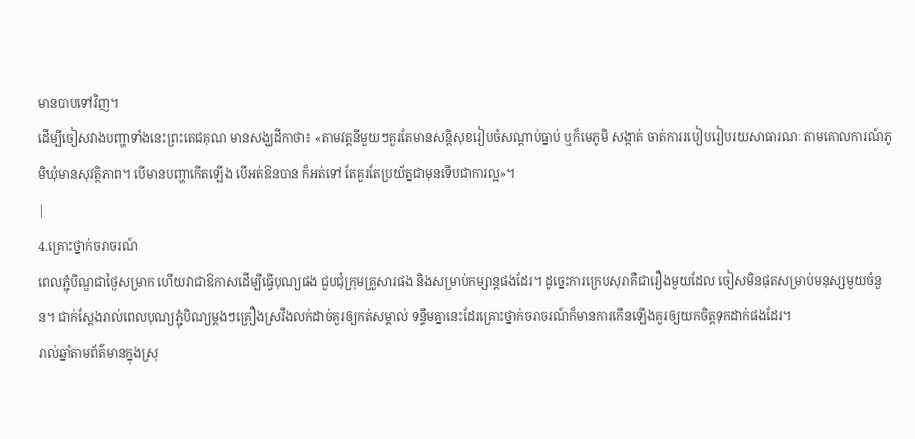មានបាបទៅវិញ។
ដើម្បីចៀសវាងបញ្ហាទាំងនេះព្រះតេជគុណ មានសង្ឃដីកាថា៖ «តាមវត្តនីមួយៗគួរតែមានសន្តិសុខរៀបចំសណ្តាប់ធ្នាប់ ឬក៏មេភូមិ សង្កាត់ ចាត់ការរបៀបរៀបរយសាធារណៈ តាមគោលការណ៍ភូមិឃុំមានសុវត្ថិភាព។ បើមានបញ្ហាកើតឡើង បើអត់ឱនបាន ក៏អត់ទៅ តែគួរតែប្រយ័ត្នជាមុនទើបជាការល្អ»។
|
4.គ្រោះថ្នាក់ចរាចរណ៍
ពេលភ្ជុំបិណ្ឌជាថ្ងៃសម្រាក ហើយវាជាឱកាសដើម្បីធ្វើបុណ្យផង ជួបជុំក្រុមគ្រួសារផង និងសម្រាប់កម្សាន្តផងដែរ។ ដូច្នេះការក្រេបសុរាគឺជារឿងមួយដែល ចៀសមិនផុតសម្រាប់មនុស្សមួយចំនួន។ ជាក់ស្តែងរាល់ពេលបុណ្យភ្ជុំបិណ្យម្តងៗគ្រឿងស្រវឹងលក់ដាច់គួរឲ្យកត់សម្គាល់ ទន្ទឹមគ្នានេះដែរគ្រោះថ្នាក់ចរាចរណ៍ក៏មានការកើនឡើងគួរឲ្យយកចិត្តទុកដាក់ផងដែរ។
រាល់ឆ្នាំតាមព័ត៌មានក្នុងស្រុ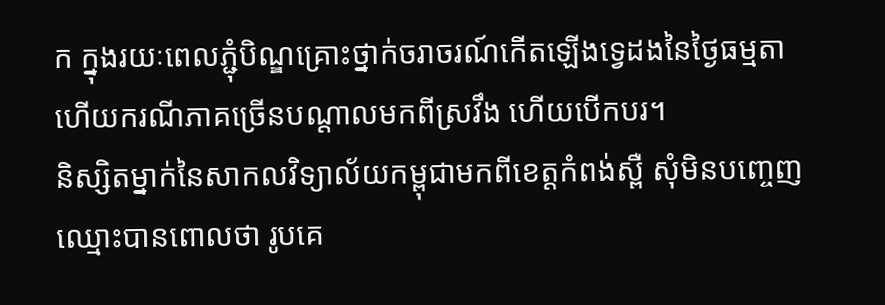ក ក្នុងរយៈពេលភ្ជុំបិណ្ឌគ្រោះថ្នាក់ចរាចរណ៍កើតឡើងទ្វេដងនៃថ្ងៃធម្មតា ហើយករណីភាគច្រើនបណ្តាលមកពីស្រវឹង ហើយបើកបរ។
និស្សិតម្នាក់នៃសាកលវិទ្យាល័យកម្ពុជាមកពីខេត្តកំពង់ស្ពឺ សុំមិនបញ្ចេញឈ្មោះបានពោលថា រូបគេ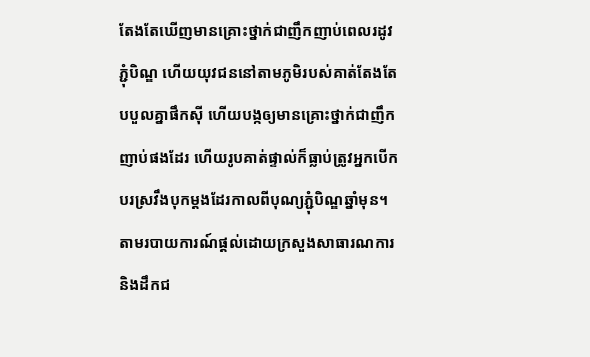តែងតែឃើញមានគ្រោះថ្នាក់ជាញឹកញាប់ពេលរដូវភ្ជុំបិណ្ឌ ហើយយុវជននៅតាមភូមិរបស់គាត់តែងតែបបួលគ្នាផឹកស៊ី ហើយបង្កឲ្យមានគ្រោះថ្នាក់ជាញឹកញាប់ផងដែរ ហើយរូបគាត់ផ្ទាល់ក៏ធ្លាប់ត្រូវអ្នកបើកបរស្រវឹងបុកម្តងដែរកាលពីបុណ្យភ្ជុំបិណ្ឌឆ្នាំមុន។
តាមរបាយការណ៍ផ្តល់ដោយក្រសួងសាធារណការ និងដឹកជ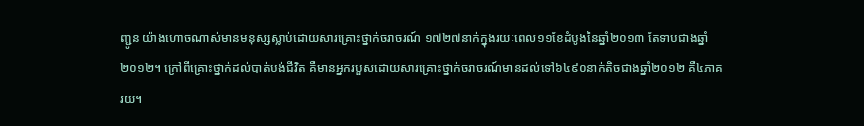ញ្ជូន យ៉ាងហោចណាស់មានមនុស្សស្លាប់ដោយសារគ្រោះថ្នាក់ចរាចរណ៍ ១៧២៧នាក់ក្នុងរយៈពេល១១ខែដំបូងនៃឆ្នាំ២០១៣ តែទាបជាងឆ្នាំ២០១២។ ក្រៅពីគ្រោះថ្នាក់ដល់បាត់បង់ជីវិត គឺមានអ្នករបួសដោយសារគ្រោះថ្នាក់ចរាចរណ៍មានដល់ទៅ៦៤៩០នាក់តិចជាងឆ្នាំ២០១២ គឺ៤ភាគរយ។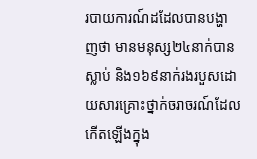របាយការណ៍ដដែលបានបង្ហាញថា មានមនុស្ស២៤នាក់បានស្លាប់ និង១៦៩នាក់រងរបួសដោយសារគ្រោះថ្នាក់ចរាចរណ៍ដែលកើតឡើងក្នុង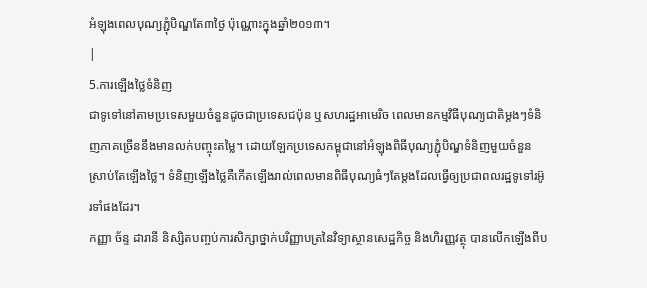អំឡុងពេលបុណ្យភ្ជុំបិណ្ឌតែ៣ថ្ងៃ ប៉ុណ្ណោះក្នុងឆ្នាំ២០១៣។
|
5.ការឡើងថ្លៃទំនិញ
ជាទូទៅនៅតាមប្រទេសមួយចំនួនដូចជាប្រទេសជប៉ុន ឬសហរដ្ឋអាមេរិច ពេលមានកម្មវិធីបុណ្យជាតិម្តងៗទំនិញភាគច្រើននឹងមានលក់បញ្ចុះតម្លៃ។ ដោយឡែកប្រទេសកម្ពុជានៅអំឡុងពិធីបុណ្យភ្ជុំបិណ្ឌទំនិញមួយចំនួនស្រាប់តែឡើងថ្លៃ។ ទំនិញឡើងថ្លៃគឺកើតឡើងរាល់ពេលមានពិធីបុណ្យធំៗតែម្តងដែលធ្វើឲ្យប្រជាពលរដ្ឋទូទៅរអ៊ូរទាំផងដែរ។
កញ្ញា ច័ន្ទ ដារានី និស្សិតបញ្ចប់ការសិក្សាថ្នាក់បរិញ្ញាបត្រនៃវិទ្យាស្ថានសេដ្ឋកិច្ច និងហិរញ្ញវត្ថុ បានលើកឡើងពីប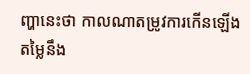ញ្ហានេះថា កាលណាតម្រូវការកើនឡើង តម្លៃនឹង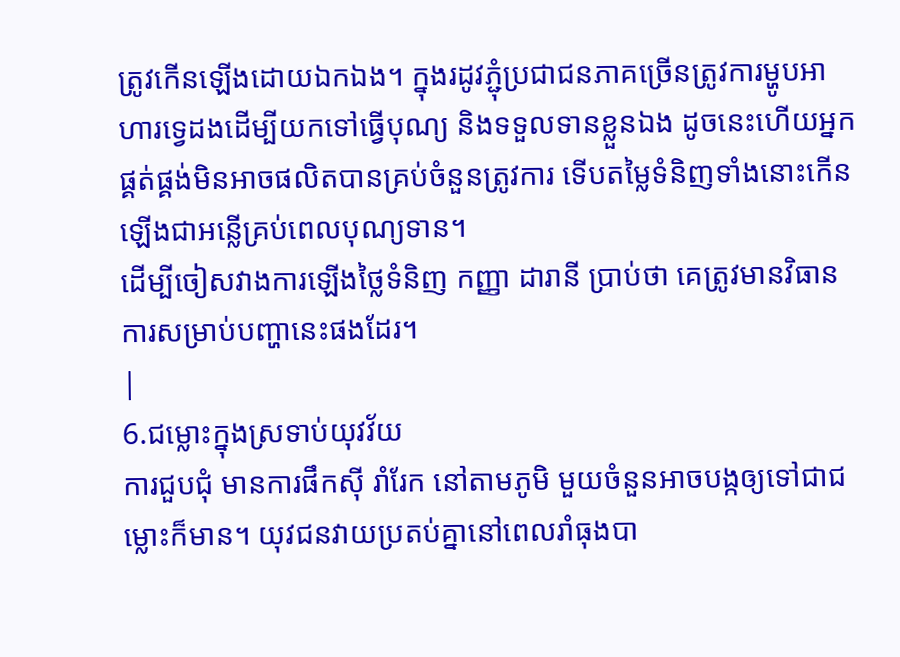ត្រូវកើនឡើងដោយឯកឯង។ ក្នុងរដូវភ្ជុំប្រជាជនភាគច្រើនត្រូវការម្ហូបអាហារទ្វេដងដើម្បីយកទៅធ្វើបុណ្យ និងទទួលទានខ្លួនឯង ដូចនេះហើយអ្នកផ្គត់ផ្គង់មិនអាចផលិតបានគ្រប់ចំនួនត្រូវការ ទើបតម្លៃទំនិញទាំងនោះកើនឡើងជាអន្លើគ្រប់ពេលបុណ្យទាន។
ដើម្បីចៀសវាងការឡើងថ្លៃទំនិញ កញ្ញា ដារានី ប្រាប់ថា គេត្រូវមានវិធានការសម្រាប់បញ្ហានេះផងដែរ។
|
6.ជម្លោះក្នុងស្រទាប់យុវវ័យ
ការជួបជុំ មានការផឹកស៊ី រាំរែក នៅតាមភូមិ មួយចំនួនអាចបង្កឲ្យទៅជាជម្លោះក៏មាន។ យុវជនវាយប្រតប់គ្នានៅពេលរាំធុងបា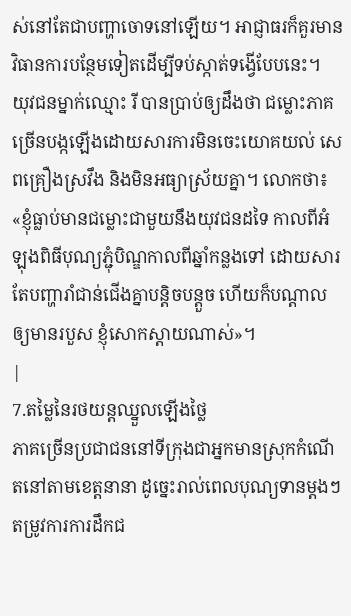ស់នៅតែជាបញ្ហាចោទនៅឡើយ។ អាជ្ញាធរក៏គួរមានវិធានការបន្ថែមទៀតដើម្បីទប់ស្កាត់ទង្វើបែបនេះ។
យុវជនម្នាក់ឈ្មោះ រី បានប្រាប់ឲ្យដឹងថា ជម្លោះភាគច្រើនបង្កឡើងដោយសារការមិនចេះយោគយល់ សេពគ្រឿងស្រវឹង និងមិនអធ្យាស្រ័យគ្នា។ លោកថា៖ «ខ្ញុំធ្លាប់មានជម្លោះជាមួយនឹងយុវជនដទៃ កាលពីអំឡុងពិធីបុណ្យភ្ជុំបិណ្ឌកាលពីឆ្នាំកន្លងទៅ ដោយសារតែបញ្ហារាំជាន់ជើងគ្នាបន្តិចបន្តួច ហើយក៏បណ្តាលឲ្យមានរបួស ខ្ញុំសោកស្តាយណាស់»។
|
7.តម្លៃនៃរថយន្តឈ្នួលឡើងថ្លៃ
ភាគច្រើនប្រជាជននៅទីក្រុងជាអ្នកមានស្រុកកំណើតនៅតាមខេត្តនានា ដូច្នេះរាល់ពេលបុណ្យទានម្តងៗតម្រូវការការដឹកជ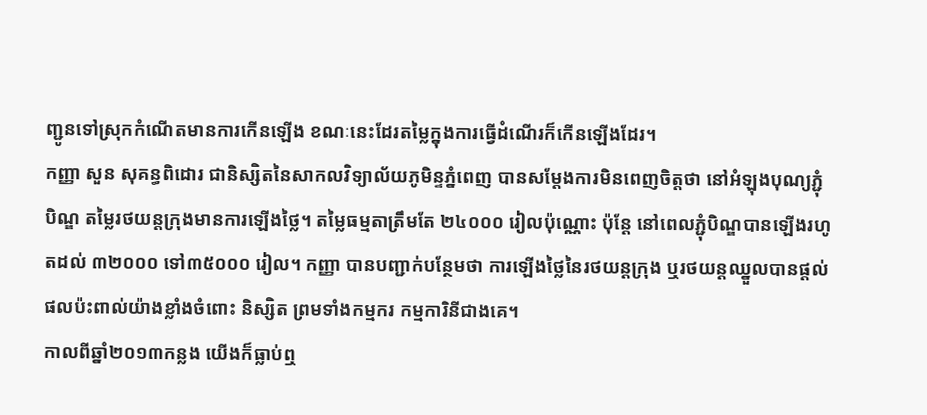ញ្ជូនទៅស្រុកកំណើតមានការកើនឡើង ខណៈនេះដែរតម្លៃក្នុងការធ្វើដំណើរក៏កើនឡើងដែរ។
កញ្ញា សួន សុគន្ធពិដោរ ជានិស្សិតនៃសាកលវិទ្យាល័យភូមិន្ទភ្នំពេញ បានសម្តែងការមិនពេញចិត្តថា នៅអំឡុងបុណ្យភ្ជុំបិណ្ឌ តម្លៃរថយន្តក្រុងមានការឡើងថ្លៃ។ តម្លៃធម្មតាត្រឹមតែ ២៤០០០ រៀលប៉ុណ្ណោះ ប៉ុន្តែ នៅពេលភ្ជុំបិណ្ឌបានឡើងរហូតដល់ ៣២០០០ ទៅ៣៥០០០ រៀល។ កញ្ញា បានបញ្ជាក់បន្ថែមថា ការឡើងថ្លៃនៃរថយន្តក្រុង ឬរថយន្តឈ្នួលបានផ្តល់ផលប៉ះពាល់យ៉ាងខ្លាំងចំពោះ និស្សិត ព្រមទាំងកម្មករ កម្មការិនីជាងគេ។
កាលពីឆ្នាំ២០១៣កន្លង យើងក៏ធ្លាប់ឮ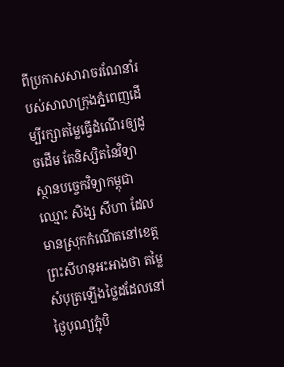ពីប្រកាសសារាចរណែនាំរបស់សាលាក្រុងភ្នំពេញដើម្បីរក្សាតម្លៃធ្វើដំណើរឲ្យដូចដើម តែនិស្សិតនៃវិទ្យាស្ថានបច្ចេកវិទ្យាកម្ពុជា ឈ្មោះ សិង្ស សីហា ដែលមានស្រុកកំណើតនៅខេត្តព្រះសីហនុអះអាងថា តម្លៃសំបុត្រឡើងថ្លៃដដែលនៅថ្ងៃបុណ្យភ្ជុំបិ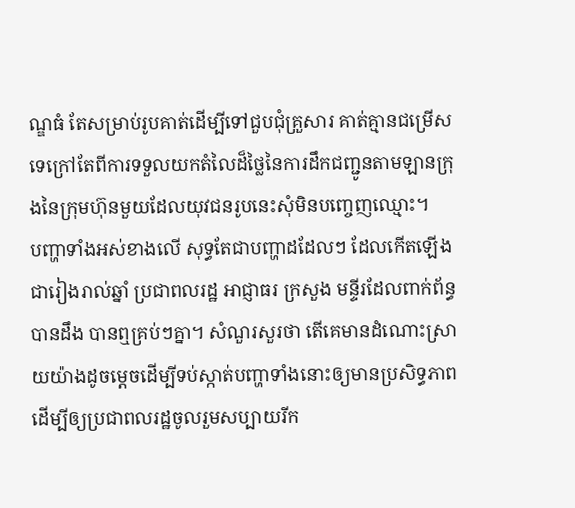ណ្ឌធំ តែសម្រាប់រូបគាត់ដើម្បីទៅជួបជុំគ្រួសារ គាត់គ្មានជម្រើសទេក្រៅតែពីការទទួលយកតំលៃដ៏ថ្លៃនៃការដឹកជញ្ជូនតាមឡានក្រុងនៃក្រុមហ៊ុនមួយដែលយុវជនរូបនេះសុំមិនបញ្ចេញឈ្មោះ។
បញ្ហាទាំងអស់ខាងលើ សុទ្ធតែជាបញ្ហាដដែលៗ ដែលកើតឡើងជារៀងរាល់ឆ្នាំ ប្រជាពលរដ្ឋ អាជ្ញាធរ ក្រសួង មន្ទីរដែលពាក់ព័ន្ធបានដឹង បានឮគ្រប់ៗគ្នា។ សំណួរសួរថា តើគេមានដំណោះស្រាយយ៉ាងដូចម្តេចដើម្បីទប់ស្កាត់បញ្ហាទាំងនោះឲ្យមានប្រសិទ្ធភាព ដើម្បីឲ្យប្រជាពលរដ្ឋចូលរួមសប្បាយរីក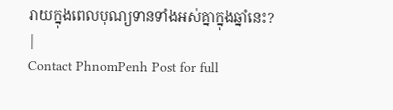រាយក្នុងពេលបុណ្យទានទាំងអស់គ្នាក្នុងឆ្នាំនេះ?
|
Contact PhnomPenh Post for full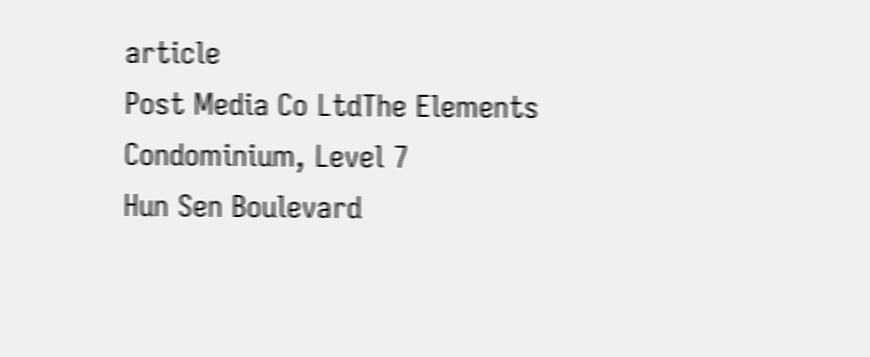article
Post Media Co LtdThe Elements Condominium, Level 7
Hun Sen Boulevard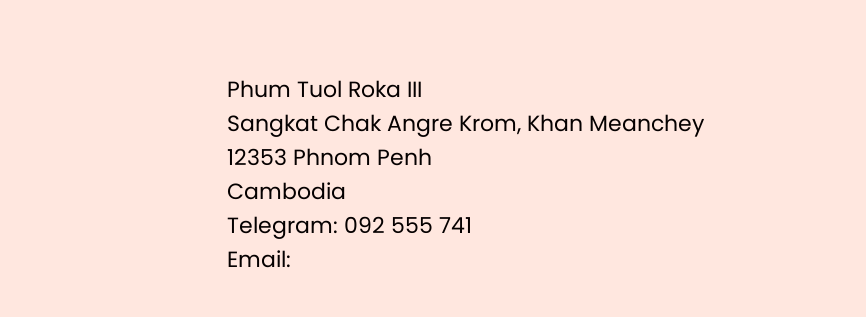Phum Tuol Roka III
Sangkat Chak Angre Krom, Khan Meanchey
12353 Phnom Penh
Cambodia
Telegram: 092 555 741
Email: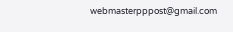webmasterpppost@gmail.com